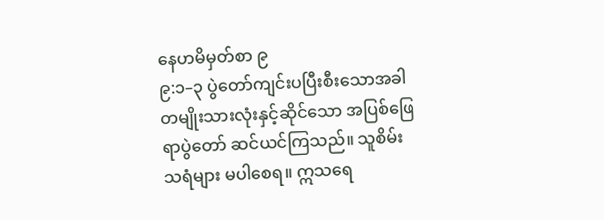နေဟမိမှတ်စာ ၉
၉:၁–၃ ပွဲတော်ကျင်းပပြီးစီးသောအခါ တမျိုးသားလုံးနှင့်ဆိုင်သော အပြစ်ဖြေရာပွဲတော် ဆင်ယင်ကြသည်။ သူစိမ်းသရံများ မပါစေရ။ ဣသရေ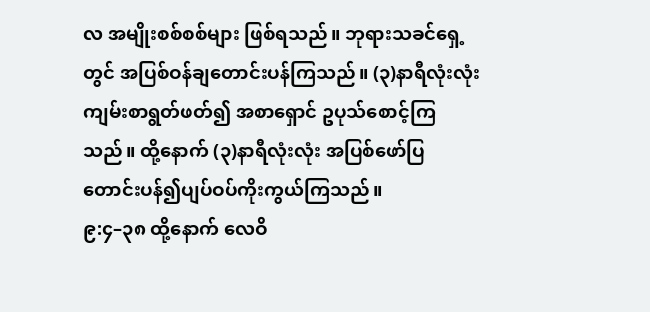လ အမျိုးစစ်စစ်များ ဖြစ်ရသည်။ ဘုရားသခင်ရှေ့တွင် အပြစ်ဝန်ချတောင်းပန်ကြသည်။ (၃)နာရီလုံးလုံး ကျမ်းစာရွတ်ဖတ်၍ အစာရှောင် ဥပုသ်စောင့်ကြသည်။ ထို့နောက် (၃)နာရီလုံးလုံး အပြစ်ဖော်ပြ တောင်းပန်၍ပျပ်ဝပ်ကိုးကွယ်ကြသည်။
၉:၄–၃၈ ထို့နောက် လေဝိ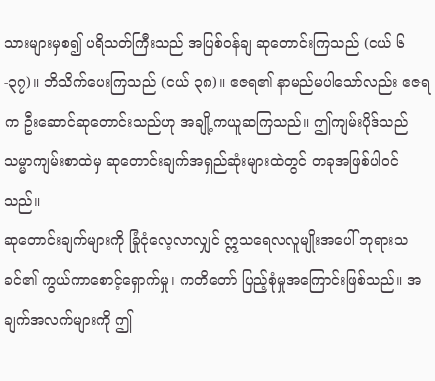သားများမှစ၍ ပရိသတ်ကြီးသည် အပြစ်ဝန်ချ ဆုတောင်းကြသည် (ငယ် ၆-၃၇)။ ဘိသိက်ပေးကြသည် (ငယ် ၃၈)။ ဧဇရ၏ နာမည်မပါသော်လည်း ဧဇရက ဦးဆောင်ဆုတောင်းသည်ဟု အချို့ကယူဆကြသည်။ ဤကျမ်းပိုဒ်သည် သမ္မာကျမ်းစာထဲမှ ဆုတောင်းချက်အရှည်ဆုံးများထဲတွင် တခုအဖြစ်ပါဝင်သည်။
ဆုတောင်းချက်များကို ခြုံငုံလေ့လာလျှင် ဣသရေလလူမျိုးအပေါ် ဘုရားသခင်၏ ကွယ်ကာစောင့်ရှောက်မှု၊ ကတိတော် ပြည့်စုံမှုအကြောင်းဖြစ်သည်။ အချက်အလက်များကို ဤ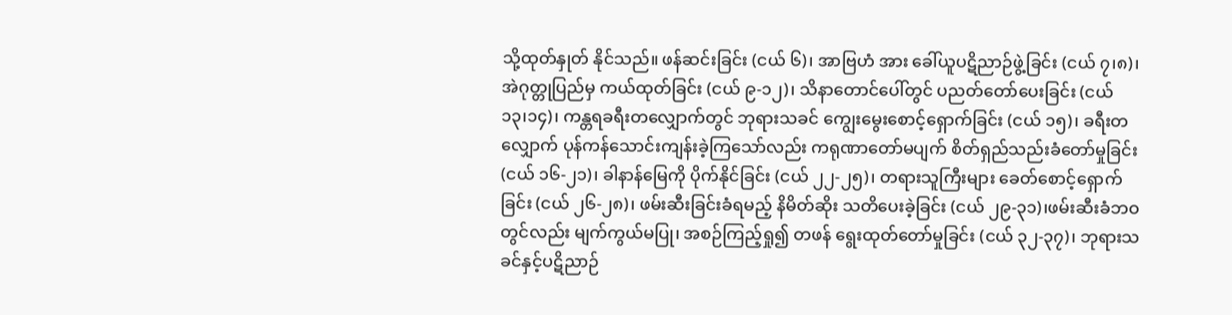သို့ထုတ်နှုတ် နိုင်သည်။ ဖန်ဆင်းခြင်း (ငယ် ၆)၊ အာဗြဟံ အား ခေါ်ယူပဋိညာဉ်ဖွဲ့ခြင်း (ငယ် ၇၊၈)၊ အဲဂုတ္တုပြည်မှ ကယ်ထုတ်ခြင်း (ငယ် ၉-၁၂)၊ သိနာတောင်ပေါ်တွင် ပညတ်တော်ပေးခြင်း (ငယ် ၁၃၊၁၄)၊ ကန္တရခရီးတလျှောက်တွင် ဘုရားသခင် ကျွေးမွေးစောင့်ရှောက်ခြင်း (ငယ် ၁၅)၊ ခရီးတလျှောက် ပုန်ကန်သောင်းကျန်းခဲ့ကြသော်လည်း ကရုဏာတော်မပျက် စိတ်ရှည်သည်းခံတော်မှုခြင်း (ငယ် ၁၆-၂၁)၊ ခါနာန်မြေကို ပိုက်နိုင်ခြင်း (ငယ် ၂၂-၂၅)၊ တရားသူကြီးများ ခေတ်စောင့်ရှောက်ခြင်း (ငယ် ၂၆-၂၈)၊ ဖမ်းဆီးခြင်းခံရမည့် နိမိတ်ဆိုး သတိပေးခဲ့ခြင်း (ငယ် ၂၉-၃၁)၊ဖမ်းဆီးခံဘဝတွင်လည်း မျက်ကွယ်မပြု၊ အစဉ်ကြည့်ရှု၍ တဖန် ရွေးထုတ်တော်မှုခြင်း (ငယ် ၃၂-၃၇)၊ ဘုရားသခင်နှင့်ပဋိညာဉ်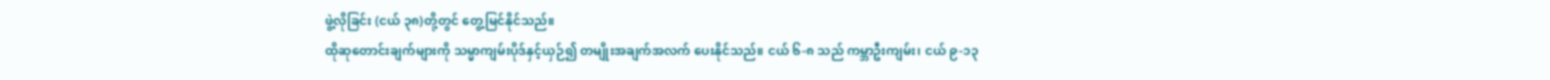ဖွဲ့လိုခြင်း (ငယ် ၃၈)တို့တွင် တွေ့မြင်နိုင်သည်။
ထိုဆုတောင်းချက်များကို သမ္မာကျမ်းပိုဒ်နှင့်ယှဉ်၍ တမျိုးအချက်အလက် ပေးနိုင်သည်။ ငယ် ၆-၈ သည် ကမ္ဘာဦးကျမ်း၊ ငယ် ၉-၁၃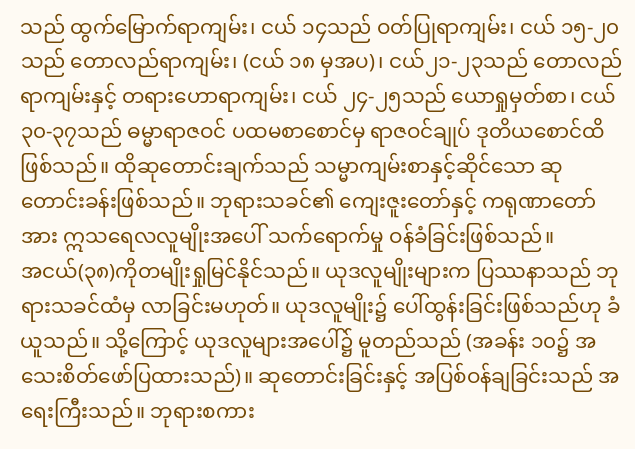သည် ထွက်မြောက်ရာကျမ်း၊ ငယ် ၁၄သည် ဝတ်ပြုရာကျမ်း၊ ငယ် ၁၅-၂၀သည် တောလည်ရာကျမ်း၊ (ငယ် ၁၈ မှအပ)၊ ငယ်၂၁-၂၃သည် တောလည်ရာကျမ်းနှင့် တရားဟောရာကျမ်း၊ ငယ် ၂၄-၂၅သည် ယောရှုမှတ်စာ၊ ငယ်၃၀-၃၇သည် ဓမ္မာရာဇဝင် ပထမစာစောင်မှ ရာဇဝင်ချုပ် ဒုတိယစောင်ထိဖြစ်သည်။ ထိုဆုတောင်းချက်သည် သမ္မာကျမ်းစာနှင့်ဆိုင်သော ဆုတောင်းခန်းဖြစ်သည်။ ဘုရားသခင်၏ ကျေးဇူးတော်နှင့် ကရုဏာတော်အား ဣသရေလလူမျိုးအပေါ် သက်ရောက်မှု ဝန်ခံခြင်းဖြစ်သည်။
အငယ်(၃၈)ကိုတမျိုးရှုမြင်နိုင်သည်။ ယုဒလူမျိုးများက ပြဿနာသည် ဘုရားသခင်ထံမှ လာခြင်းမဟုတ်။ ယုဒလူမျိုး၌ ပေါ်ထွန်းခြင်းဖြစ်သည်ဟု ခံယူသည်။ သို့ကြောင့် ယုဒလူများအပေါ်၌ မူတည်သည် (အခန်း ၁၀၌ အသေးစိတ်ဖော်ပြထားသည်)။ ဆုတောင်းခြင်းနှင့် အပြစ်ဝန်ချခြင်းသည် အရေးကြီးသည်။ ဘုရားစကား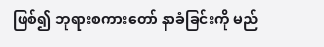ဖြစ်၍ ဘုရားစကားတော် နာခံခြင်းကို မည်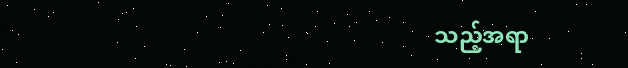သည့်အရာ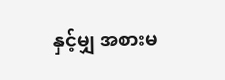နှင့်မျှ အစားမ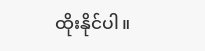ထိုးနိုင်ပါ။